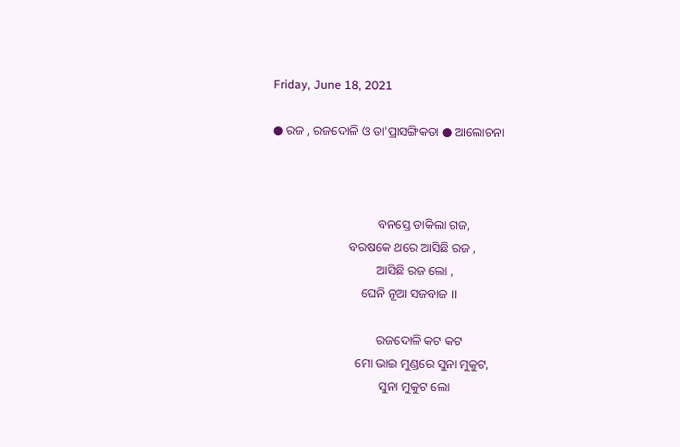Friday, June 18, 2021

● ରଜ , ରଜଦୋଳି ଓ ତା'ପ୍ରାସଙ୍ଗିକତା ● ଆଲୋଚନା



                                  ବନସ୍ତେ ଡାକିଲା ଗଜ,
                         ବରଷକେ ଥରେ ଆସିଛି ରଜ ,
                                  ଆସିଛି ରଜ ଲୋ ,
                             ଘେନି ନୂଆ ସଜବାଜ ।।

                                  ରଜଦୋଳି କଟ କଟ
                           ମୋ ଭାଇ ମୁଣ୍ଡରେ ସୁନା ମୁକୁଟ,
                                   ସୁନା ମୁକୁଟ ଲୋ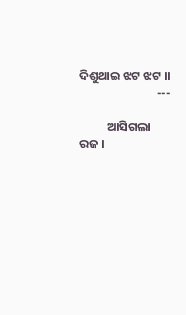ଦିଶୁଥାଇ ଝଟ ଝଟ ।।
                            ---

          ଆସିଗଲା ରଜ ।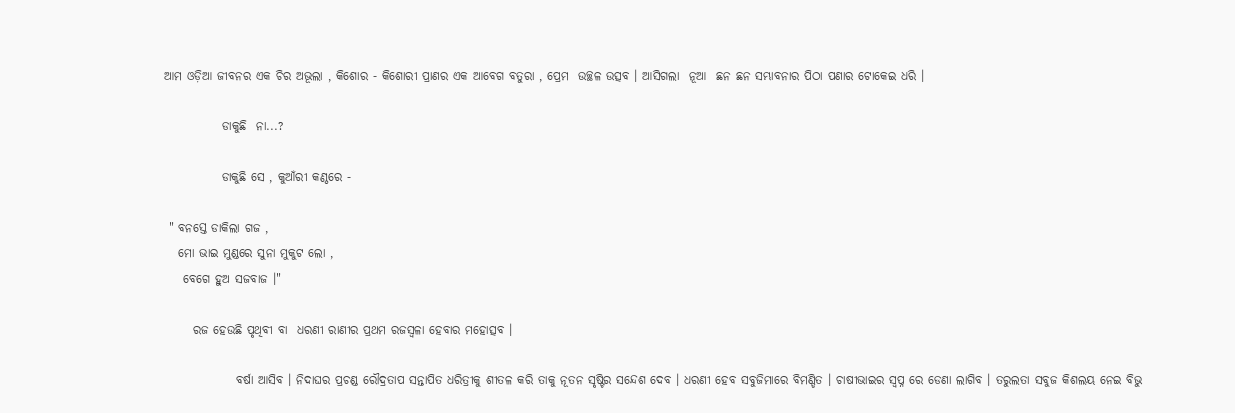ଆମ ଓଡ଼ିଆ ଜୀବନର ଏକ ଚିର ଅଭୂଲା , କିଶୋର - କିଶୋରୀ ପ୍ରାଣର ଏକ ଆବେଗ ବତୁରା‌‌ , ପ୍ରେମ  ଉଚ୍ଛଳ ଉତ୍ସବ । ଆସିଗଲା  ନୂଆ  ଛନ ଛନ ସମ୍ଭାବନାର ପିଠା ପଣାର ଟୋକେଇ‌ ଧରି ।

            ଡାକୁଛି  ନା‌...?

            ଡାକୁଛି ସେ , କୁଆଁରୀ କଣ୍ଠରେ -

 " ବନସ୍ତେ ଡାକିଲା ଗଜ‌ ,
   ମୋ ଭାଇ ମୁଣ୍ଡରେ ସୁନା ମୁକୁଟ ଲୋ ,
    ବେଗେ ହୁଅ ସଜବାଜ ।"

      ରଜ ହେଉଛି ପୃଥିବୀ ବା  ଧରଣୀ ରାଣୀର ପ୍ରଥମ ରଜସ୍ୱଳା ହେବାର ମହୋତ୍ସବ ।

               ବର୍ଷା ଆସିବ । ନିଦାଘର ପ୍ରଚଣ୍ଡ ରୌଦ୍ରତାପ ସନ୍ତାପିତ ଧରିତ୍ରୀକୁ ଶୀତଳ କରି ତାକୁ ନୂତନ ସୃଷ୍ଟିର ସନ୍ଦେଶ ଦେବ । ଧରଣୀ ହେବ ସବୁଜିମାରେ ବିମଣ୍ଡିତ । ଚାଷୀଭାଇର ସ୍ବପ୍ନ ରେ ଡେଣା ଲାଗିବ । ତରୁଲତା ସବୁଜ କିଶଲୟ ନେଇ ବିଭୁ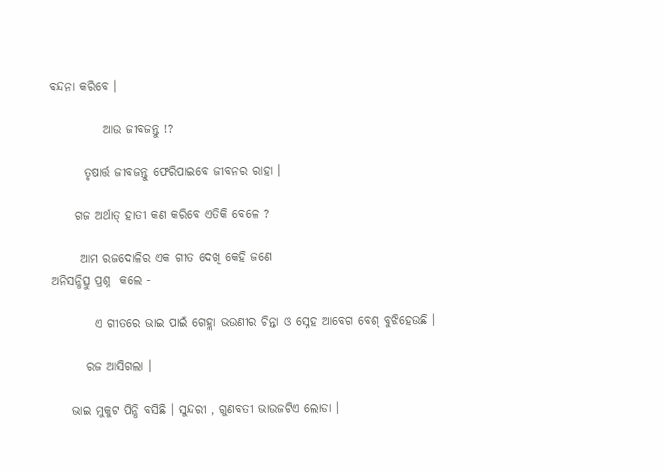ବନ୍ଦନା କରିବେ ।

           ଆଉ ଜୀବଜନ୍ତୁ !?

       ତୃଷାର୍ତ୍ତ ଜୀବଜନ୍ତୁ ଫେରିପାଇବେ ଜୀବନର ରାହା ।

     ଗଜ ଅର୍ଥାତ୍ ହାତୀ କଣ କରିବେ ଏତିକି ବେଳେ ?

      ଆମ ରଜଦୋଳିର ଏକ ଗୀତ ଦେଖି କେହି ଜଣେ
ଅନିସନ୍ଧିତ୍ସୁ ପ୍ରଶ୍ନ  କଲେ -

         ଏ ଗୀତରେ ଭାଇ ପାଇଁ ଗେହ୍ଲା ଭଉଣୀର ଚିନ୍ତା ଓ ସ୍ନେହ ଆବେଗ ବେଶ୍ ବୁଝିହେଉଛି ।

       ରଜ ଆସିଗଲା ।

    ଭାଇ ମୁକୁଟ ପିନ୍ଧି ବସିଛି । ସୁନ୍ଦରୀ , ଗୁଣବତୀ ଭାଉଜଟିଏ ଲୋଡା ।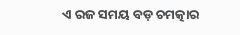ଏ ରଜ ସମୟ ବଡ଼ ଚମତ୍କାର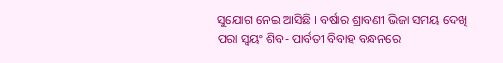ସୁଯୋଗ ନେଇ ଆସିଛି । ବର୍ଷାର ଶ୍ରାବଣୀ ଭିଜା ସମୟ ଦେଖି ପରା ସ୍ବୟଂ ଶିବ- ପାର୍ବତୀ ବିବାହ ବନ୍ଧନରେ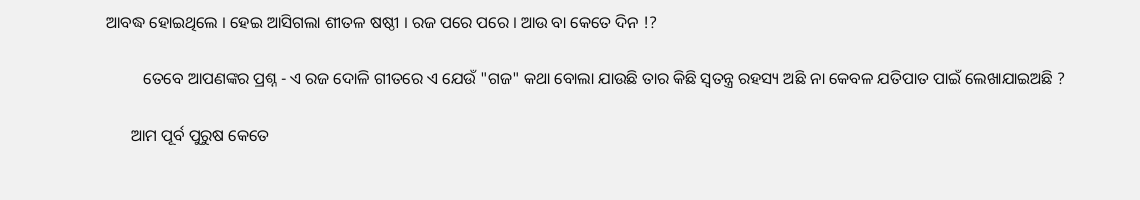ଆବଦ୍ଧ ହୋଇଥିଲେ । ହେଇ ଆସିଗଲା ଶୀତଳ ଷଷ୍ଠୀ । ରଜ ପରେ ପରେ । ଆଉ ବା କେତେ ଦିନ !?

         ତେବେ ଆପଣଙ୍କର ପ୍ରଶ୍ନ - ଏ ରଜ ଦୋଳି ଗୀତରେ ଏ ଯେଉଁ "ଗଜ" କଥା ବୋଲା ଯାଉଛି ତାର କିଛି ସ୍ବତନ୍ତ୍ର ରହସ୍ୟ ଅଛି ନା କେବଳ ଯତିପାତ ପାଇଁ ଲେଖାଯାଇଅଛି ?

      ଆମ ପୂର୍ବ ପୁରୁଷ କେତେ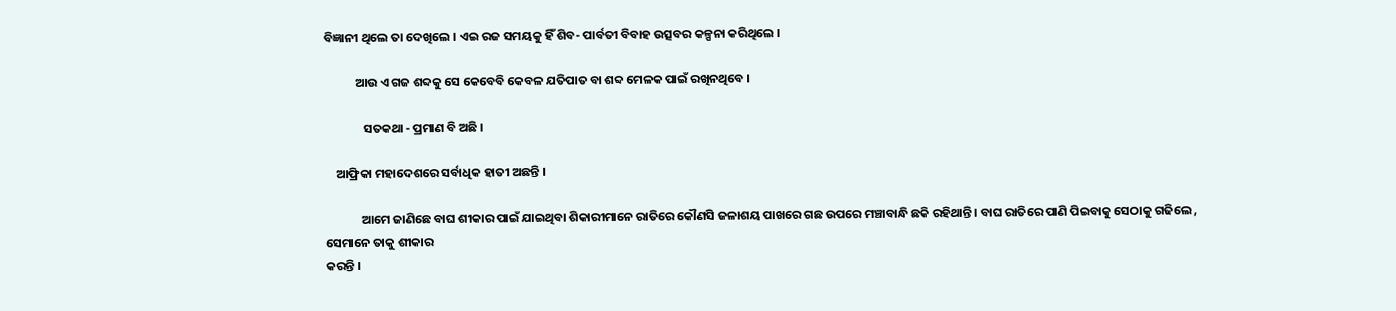ବିଜ୍ଞାନୀ ଥିଲେ ତା ଦେଖିଲେ । ଏଇ ରଜ ସମୟକୁ ହିଁ ଶିବ- ପାର୍ବତୀ ବିବାହ ଉତ୍ସବର କଳ୍ପନା କରିଥିଲେ ।

           ଆଉ ଏ ଗଜ ଶବ୍ଦକୁ ସେ କେବେବି କେବଳ ଯତିପାତ ବା ଶବ୍ଦ ମେଳକ ପାଇଁ ରଖିନଥିବେ ।

              ସତକଥା - ପ୍ରମାଣ ବି ଅଛି ।

    ଆଫ୍ରିକା ମହାଦେଶରେ ସର୍ବାଧିକ ହାତୀ ଅଛନ୍ତି ।

             ଆମେ ଜାଣିଛେ ବାଘ ଶୀକାର ପାଇଁ ଯାଇଥିବା ଶିକାରୀମାନେ ରାତିରେ କୌଣସି ଜଳାଶୟ ପାଖରେ ଗଛ ଉପରେ ମଞ୍ଚାବାନ୍ଧି ଛକି ରହିଥାନ୍ତି । ବାଘ ରାତିରେ ପାଣି ପିଇବାକୁ ସେଠାକୁ ଗଢିଲେ , ସେମାନେ ତାକୁ ଶୀକାର
କରନ୍ତି ।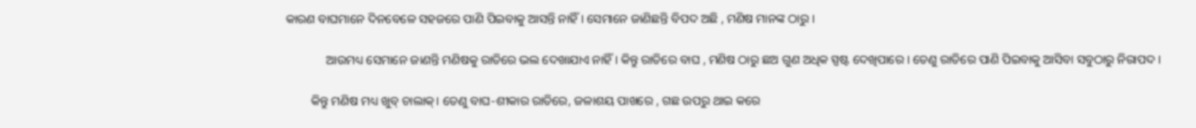କାରଣ ବାଘମାନେ ଦିନବେଳେ ସହଜରେ ପାଣି ପିଇବାକୁ ଆସନ୍ତି ନାହିଁ । ସେମାନେ ଜାଣିଛନ୍ତି ବିପଦ ଅଛି , ମଣିଷ ମାନଙ୍କ ଠାରୁ ।

             ଆଉମଧ୍ୟ ସେମାନେ ଜାଣନ୍ତି ମଣିଷକୁ ରାତିରେ ଭଲ ଦେଖାଯାଏ ନାହିଁ । କିନ୍ତୁ ରାତିରେ ବାଘ , ମଣିଷ ଠାରୁ ଛଅ ଗୁଣ ଅଧିକ ସ୍ପଷ୍ଟ ଦେଖିପାରେ । ତେଣୁ ରାତିରେ ପାଣି ପିଇବାକୁ ଆସିବା ସବୁଠାରୁ ନିରାପଦ ।

        କିନ୍ତୁ ମଣିଷ ମଧ୍ୟ ଖୁବ୍ ଚାଲାକ୍। ତେଣୁ ବାଘ-ଶୀକାର ରାତିରେ, ଜଳାଶୟ ପାଖରେ , ଗଛ ଉପରୁ ଥାଇ କରେ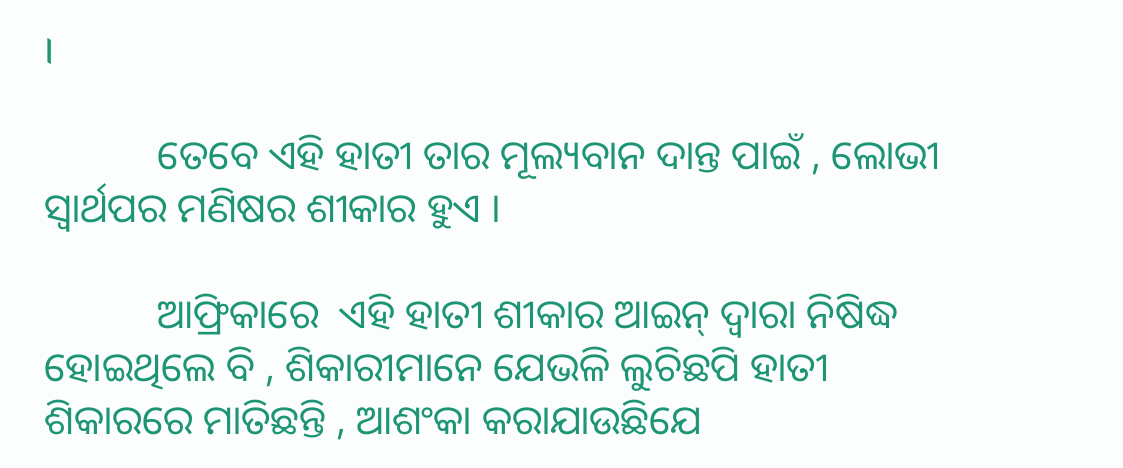।

           ତେବେ ଏହି ହାତୀ ତାର ମୂଲ୍ୟବାନ ଦାନ୍ତ ପାଇଁ , ଲୋଭୀ ସ୍ୱାର୍ଥପର ମଣିଷର ଶୀକାର ହୁଏ ।

           ଆଫ୍ରିକାରେ  ଏହି ହାତୀ ଶୀକାର ଆଇନ୍ ଦ୍ବାରା ନିଷିଦ୍ଧ ହୋଇଥିଲେ ବି , ଶିକାରୀମାନେ ଯେଭଳି ଲୁଚିଛପି ହାତୀ ଶିକାରରେ ମାତିଛନ୍ତି , ଆଶଂକା କରାଯାଉଛିଯେ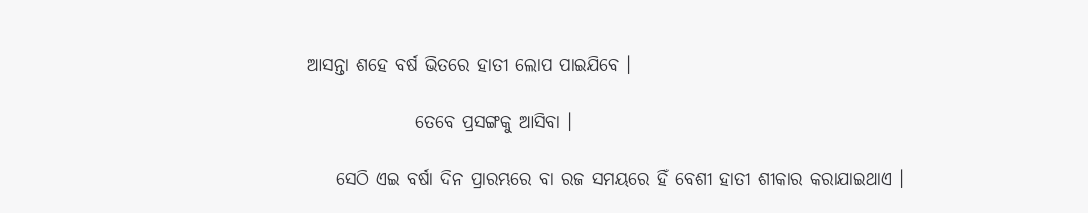ଆସନ୍ତା ଶହେ ବର୍ଷ ଭିତରେ ହାତୀ ଲୋପ ପାଇଯିବେ ।

               ତେବେ ପ୍ରସଙ୍ଗକୁ ଆସିବା ।

    ସେଠି ଏଇ ବର୍ଷା ଦିନ ପ୍ରାରମ୍ଭରେ ବା ରଜ ସମୟରେ ହିଁ ବେଶୀ ହାତୀ ଶୀକାର କରାଯାଇଥାଏ ।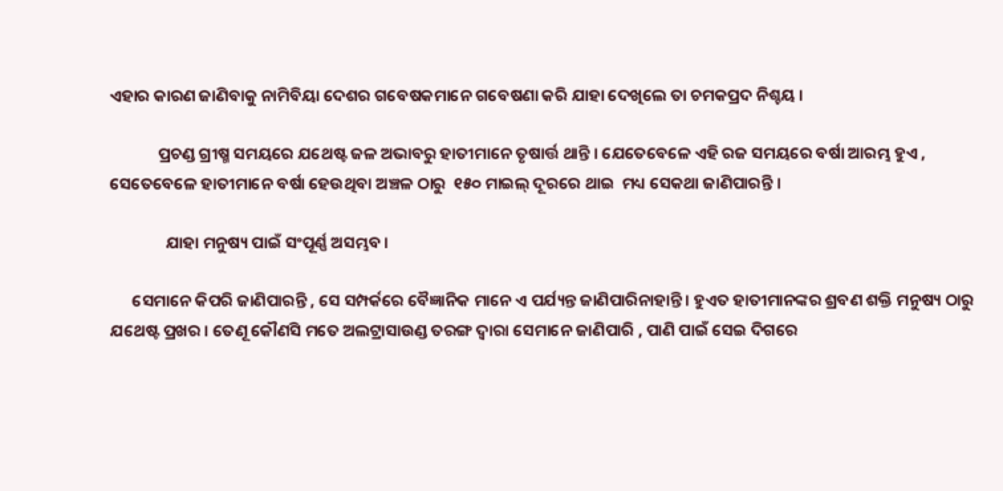ଏହାର କାରଣ ଜାଣିବାକୁ ନାମିବିୟା ଦେଶର ଗବେଷକମାନେ ଗବେଷଣା କରି ଯାହା ଦେଖିଲେ ତା ଚମକପ୍ରଦ ନିଶ୍ଚୟ ।

             ପ୍ରଚଣ୍ଡ ଗ୍ରୀଷ୍ମ ସମୟରେ ଯଥେଷ୍ଟ ଜଳ ଅଭାବରୁ ହାତୀମାନେ ତୃଷାର୍ତ୍ତ ଥାନ୍ତି । ଯେତେବେଳେ ଏହି ରଜ ସମୟରେ ବର୍ଷା ଆରମ୍ଭ ହୁଏ , ସେତେବେଳେ ହାତୀମାନେ ବର୍ଷା ହେଉଥିବା ଅଞ୍ଚଳ ଠାରୁ  ୧୫୦ ମାଇଲ୍ ଦୂରରେ ଥାଇ  ମଧ୍ୟ ସେକଥା ଜାଣିପାରନ୍ତି ।

               ଯାହା ମନୁଷ୍ୟ ପାଇଁ ସଂପୂର୍ଣ୍ଣ ଅସମ୍ଭବ ।

      ସେମାନେ କିପରି ଜାଣିପାରନ୍ତି , ସେ ସମ୍ପର୍କରେ ବୈଜ୍ଞାନିକ ମାନେ ଏ ପର୍ଯ୍ୟନ୍ତ ଜାଣିପାରିନାହାନ୍ତି । ହୁଏତ ହାତୀମାନଙ୍କର ଶ୍ରବଣ ଶକ୍ତି ମନୁଷ୍ୟ ଠାରୁ ଯଥେଷ୍ଟ ପ୍ରଖର । ତେଣୂ କୌଣସି ମତେ ଅଲଟ୍ରାସାଉଣ୍ଡ ତରଙ୍ଗ ଦ୍ବାରା ସେମାନେ ଜାଣିପାରି , ପାଣି ପାଇଁ ସେଇ ଦିଗରେ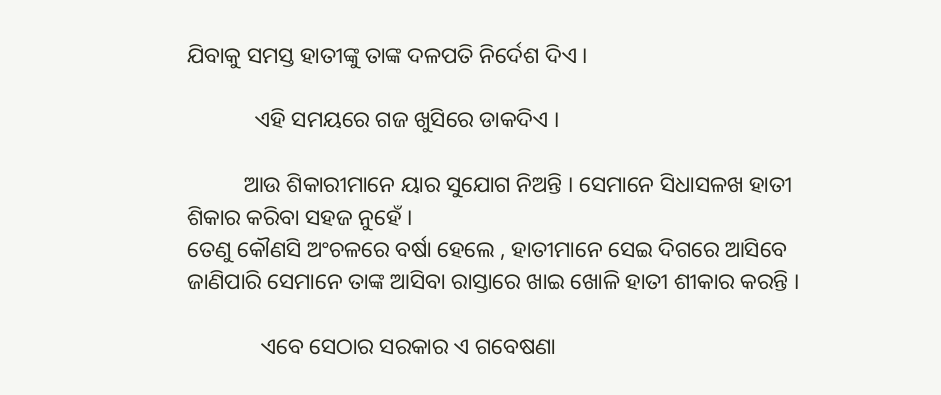ଯିବାକୁ ସମସ୍ତ ହାତୀଙ୍କୁ ତାଙ୍କ ଦଳପତି ନିର୍ଦେଶ ଦିଏ ।

            ଏହି ସମୟରେ ଗଜ ଖୁସିରେ ଡାକଦିଏ ।

          ଆଉ ଶିକାରୀମାନେ ୟାର ସୁଯୋଗ‌ ନିଅନ୍ତି । ସେମାନେ ସିଧାସଳଖ ହାତୀ ଶିକାର କରିବା ସହଜ ନୁହେଁ ।
ତେଣୁ କୌଣସି ଅଂଚଳରେ ବର୍ଷା ହେଲେ , ହାତୀମାନେ ସେଇ ଦିଗରେ ଆସିବେ ଜାଣିପାରି ସେମାନେ ତାଙ୍କ ଆସିବା ରାସ୍ତାରେ ଖାଇ ଖୋଳି ହାତୀ ଶୀକାର କରନ୍ତି ।

             ଏବେ ସେଠାର ସରକାର ଏ ଗବେଷଣା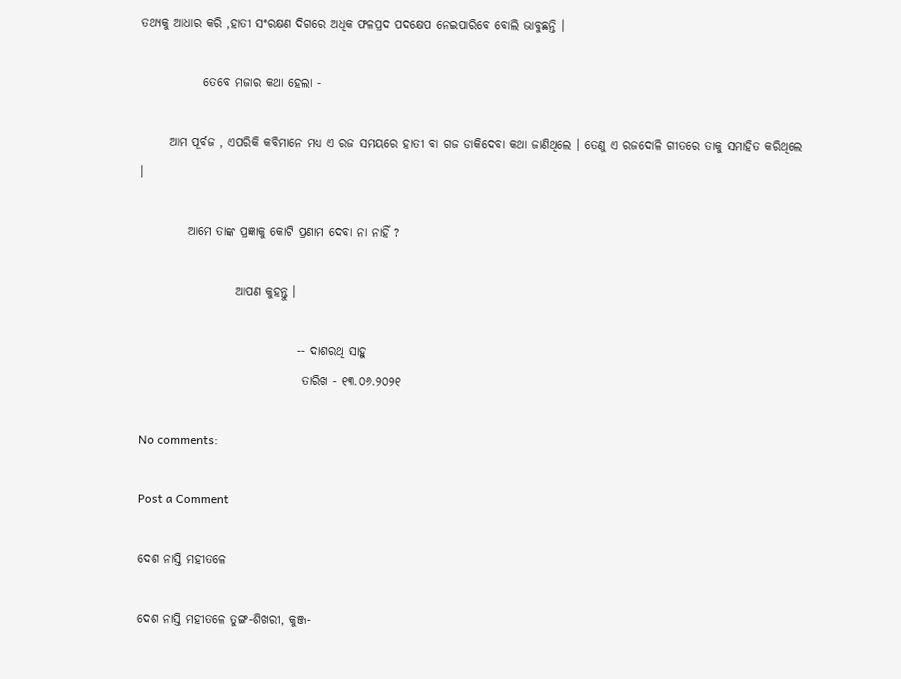ତଥ୍ୟକୁ ଆଧାର କରି ,ହାତୀ ସଂରକ୍ଷଣ ଦିଗରେ ଅଧିକ ଫଳପ୍ରଦ ପଦକ୍ଷେପ ନେଇପାରିବେ ବୋଲି ଭାବୁଛନ୍ତି ।

             ତେବେ ମଜାର କଥା ହେଲା -

      ଆମ ପୂର୍ବଜ , ଏପରିକି କବିମାନେ ମଧ୍ୟ ଏ ରଜ ସମୟରେ ହାତୀ ବା ଗଜ ଡାକିଦେବା କଥା ଜାଣିଥିଲେ । ତେଣୁ ‌ଏ ରଜଦୋଳି ଗୀତରେ ତାକୁ ସମାହିତ କରିଥିଲେ ।

          ଆମେ ତାଙ୍କ ପ୍ରଜ୍ଞାକୁ କୋଟି ପ୍ରଣାମ ଦେବା‌ ନା ନାହିଁ ?

                    ଆପଣ କୁହନ୍ତୁ ।

                                 -- ଦାଶରଥି ସାହୁ
                                  ତାରିଖ - ୧୩.୦୬.୨୦୨୧

No comments:

Post a Comment

ଦେଶ ନାସ୍ତି ମହୀତଳେ

ଦେଶ ନାସ୍ତି ମହୀତଳେ ତୁଙ୍ଗ-ଶିଖରୀ, କୁଞ୍ଜ-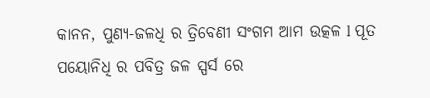କାନନ, ପୁଣ୍ୟ-ଜଳଧି ର ତ୍ରିବେଣୀ ସଂଗମ ଆମ ଉତ୍କଳ l ପୂତ ପୟୋନିଧି ର ପବିତ୍ର ଜଳ ସ୍ପର୍ସ ରେ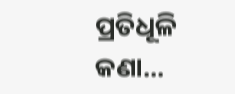ପ୍ରତିଧୂଳି କଣା...